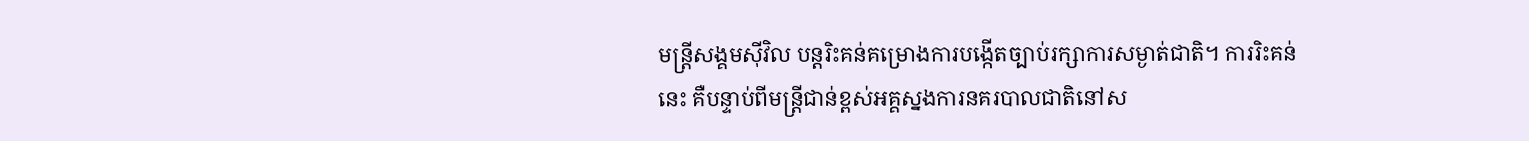មន្ត្រីសង្គមស៊ីវិល បន្តរិះគន់គម្រោងការបង្កើតច្បាប់រក្សាការសម្ងាត់ជាតិ។ ការរិះគន់នេះ គឺបន្ទាប់ពីមន្ត្រីជាន់ខ្ពស់អគ្គស្នងការនគរបាលជាតិនៅស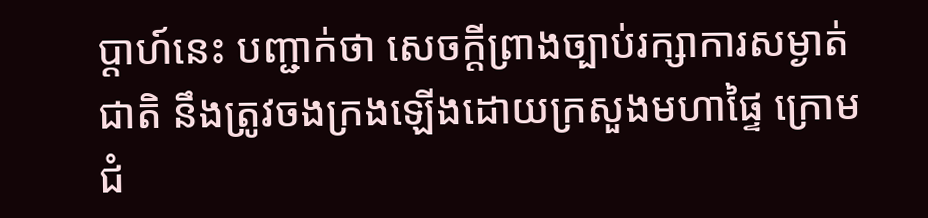ប្ដាហ៍នេះ បញ្ជាក់ថា សេចក្តីព្រាងច្បាប់រក្សាការសម្ងាត់ជាតិ នឹងត្រូវចងក្រងឡើងដោយក្រសួងមហាផ្ទៃ ក្រោមជំ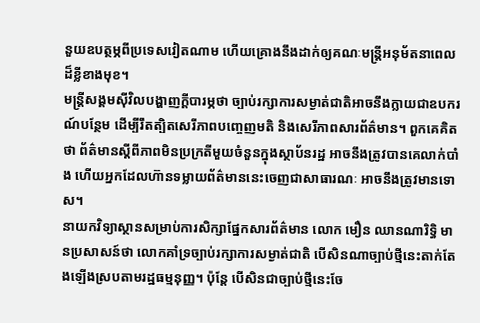នួយឧបត្ថម្ភពីប្រទេសវៀតណាម ហើយគ្រោងនឹងដាក់ឲ្យគណៈមន្ត្រីអនុម័តនាពេលដ៏ខ្លីខាងមុខ។
មន្ត្រីសង្គមស៊ីវិលបង្ហាញក្តីបារម្ភថា ច្បាប់រក្សាការសម្ងាត់ជាតិអាចនឹងក្លាយជាឧបករណ៍បន្ថែម ដើម្បីរឹតត្បិតសេរីភាពបញ្ចេញមតិ និងសេរីភាពសារព័ត៌មាន។ ពួកគេគិតថា ព័ត៌មានស្ដីពីភាពមិនប្រក្រតីមួយចំនួនក្នុងស្ថាប័នរដ្ឋ អាចនឹងត្រូវបានគេលាក់បាំង ហើយអ្នកដែលហ៊ានទម្លាយព័ត៌មាននេះចេញជាសាធារណៈ អាចនឹងត្រូវមានទោស។
នាយកវិទ្យាស្ថានសម្រាប់ការសិក្សាផ្នែកសារព័ត៌មាន លោក មឿន ឈានណារិទ្ធិ មានប្រសាសន៍ថា លោកគាំទ្រច្បាប់រក្សាការសម្ងាត់ជាតិ បើសិនណាច្បាប់ថ្មីនេះតាក់តែងឡើងស្របតាមរដ្ឋធម្មនុញ្ញ។ ប៉ុន្តែ បើសិនជាច្បាប់ថ្មីនេះចែ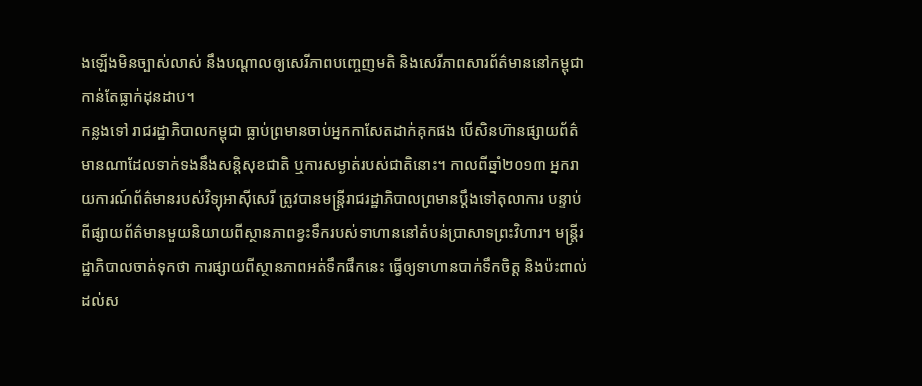ងឡើងមិនច្បាស់លាស់ នឹងបណ្ដាលឲ្យសេរីភាពបញ្ចេញមតិ និងសេរីភាពសារព័ត៌មាននៅកម្ពុជា កាន់តែធ្លាក់ដុនដាប។
កន្លងទៅ រាជរដ្ឋាភិបាលកម្ពុជា ធ្លាប់ព្រមានចាប់អ្នកកាសែតដាក់គុកផង បើសិនហ៊ានផ្សាយព័ត៌មានណាដែលទាក់ទងនឹងសន្តិសុខជាតិ ឬការសម្ងាត់របស់ជាតិនោះ។ កាលពីឆ្នាំ២០១៣ អ្នករាយការណ៍ព័ត៌មានរបស់វិទ្យុអាស៊ីសេរី ត្រូវបានមន្ត្រីរាជរដ្ឋាភិបាលព្រមានប្ដឹងទៅតុលាការ បន្ទាប់ពីផ្សាយព័ត៌មានមួយនិយាយពីស្ថានភាពខ្វះទឹករបស់ទាហាននៅតំបន់ប្រាសាទព្រះវិហារ។ មន្ត្រីរដ្ឋាភិបាលចាត់ទុកថា ការផ្សាយពីស្ថានភាពអត់ទឹកផឹកនេះ ធ្វើឲ្យទាហានបាក់ទឹកចិត្ត និងប៉ះពាល់ដល់ស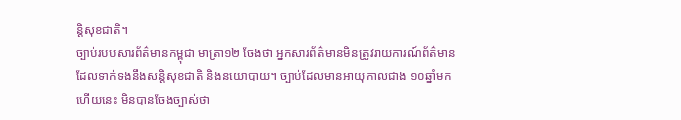ន្តិសុខជាតិ។
ច្បាប់របបសារព័ត៌មានកម្ពុជា មាត្រា១២ ចែងថា អ្នកសារព័ត៌មានមិនត្រូវរាយការណ៍ព័ត៌មានដែលទាក់ទងនឹងសន្តិសុខជាតិ និងនយោបាយ។ ច្បាប់ដែលមានអាយុកាលជាង ១០ឆ្នាំមកហើយនេះ មិនបានចែងច្បាស់ថា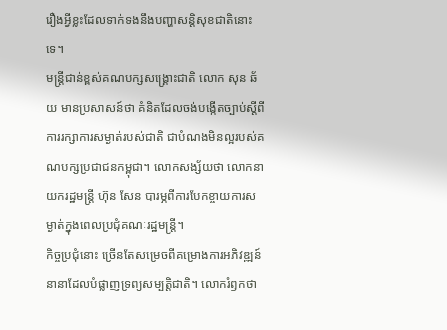រឿងអ្វីខ្លះដែលទាក់ទងនឹងបញ្ហាសន្តិសុខជាតិនោះទេ។
មន្ត្រីជាន់ខ្ពស់គណបក្សសង្គ្រោះជាតិ លោក សុន ឆ័យ មានប្រសាសន៍ថា គំនិតដែលចង់បង្កើតច្បាប់ស្ដីពីការរក្សាការសម្ងាត់របស់ជាតិ ជាបំណងមិនល្អរបស់គណបក្សប្រជាជនកម្ពុជា។ លោកសង្ស័យថា លោកនាយករដ្ឋមន្ត្រី ហ៊ុន សែន បារម្ភពីការបែកខ្ចាយការសម្ងាត់ក្នុងពេលប្រជុំគណៈរដ្ឋមន្ត្រី។
កិច្ចប្រជុំនោះ ច្រើនតែសម្រេចពីគម្រោងការអភិវឌ្ឍន៍នានាដែលបំផ្លាញទ្រព្យសម្បត្តិជាតិ។ លោករំឭកថា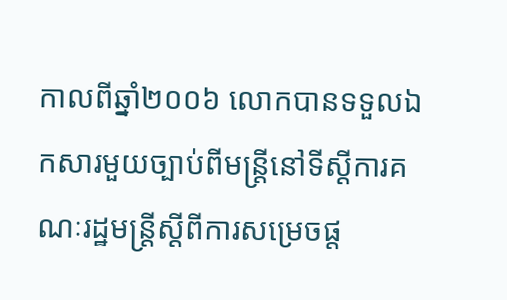កាលពីឆ្នាំ២០០៦ លោកបានទទួលឯកសារមួយច្បាប់ពីមន្ត្រីនៅទីស្ដីការគណៈរដ្ឋមន្ត្រីស្ដីពីការសម្រេចផ្ត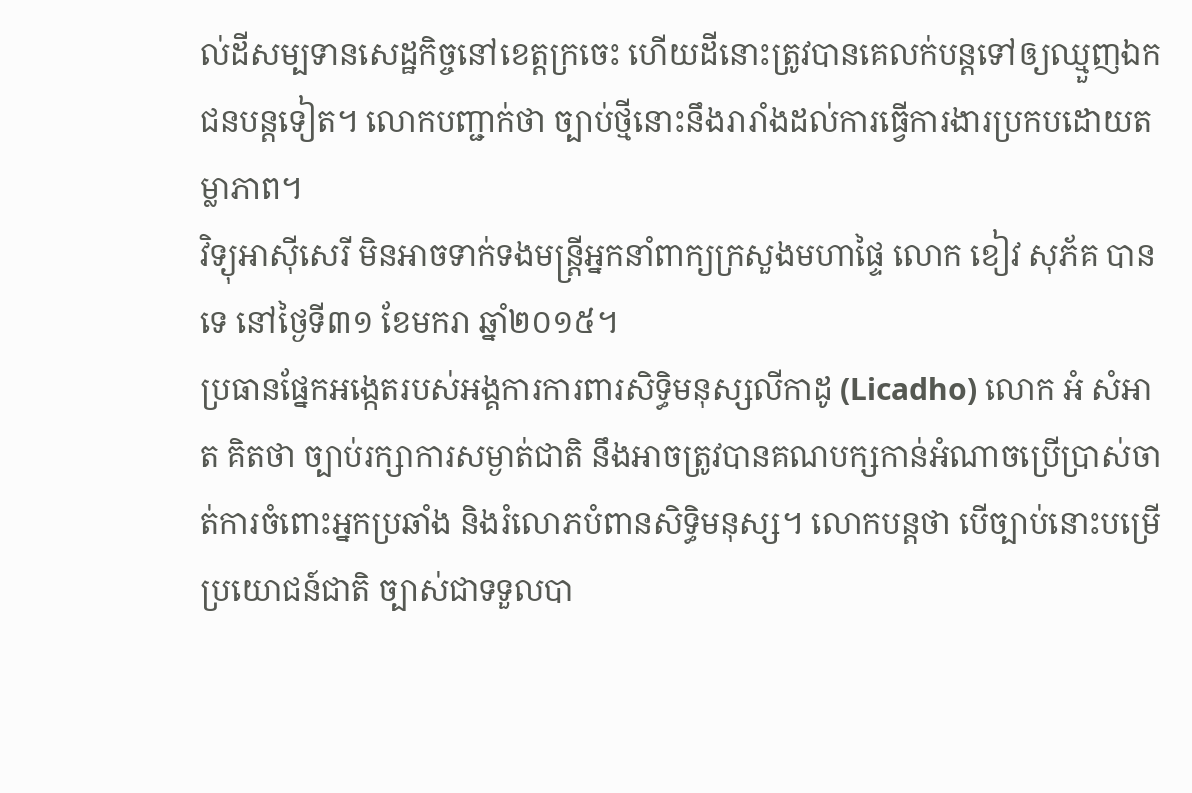ល់ដីសម្បទានសេដ្ឋកិច្ចនៅខេត្តក្រចេះ ហើយដីនោះត្រូវបានគេលក់បន្តទៅឲ្យឈ្មួញឯកជនបន្តទៀត។ លោកបញ្ជាក់ថា ច្បាប់ថ្មីនោះនឹងរារាំងដល់ការធ្វើការងារប្រកបដោយតម្លាភាព។
វិទ្យុអាស៊ីសេរី មិនអាចទាក់ទងមន្ត្រីអ្នកនាំពាក្យក្រសួងមហាផ្ទៃ លោក ខៀវ សុភ័គ បានទេ នៅថ្ងៃទី៣១ ខែមករា ឆ្នាំ២០១៥។
ប្រធានផ្នែកអង្កេតរបស់អង្គការការពារសិទ្ធិមនុស្សលីកាដូ (Licadho) លោក អំ សំអាត គិតថា ច្បាប់រក្សាការសម្ងាត់ជាតិ នឹងអាចត្រូវបានគណបក្សកាន់អំណាចប្រើប្រាស់ចាត់ការចំពោះអ្នកប្រឆាំង និងរំលោភបំពានសិទ្ធិមនុស្ស។ លោកបន្តថា បើច្បាប់នោះបម្រើប្រយោជន៍ជាតិ ច្បាស់ជាទទួលបា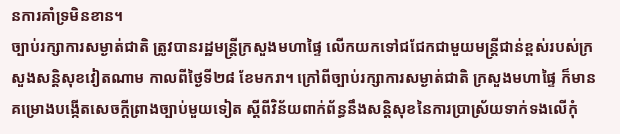នការគាំទ្រមិនខាន។
ច្បាប់រក្សាការសម្ងាត់ជាតិ ត្រូវបានរដ្ឋមន្ត្រីក្រសួងមហាផ្ទៃ លើកយកទៅជជែកជាមួយមន្ត្រីជាន់ខ្ពស់របស់ក្រសួងសន្តិសុខវៀតណាម កាលពីថ្ងៃទី២៨ ខែមករា។ ក្រៅពីច្បាប់រក្សាការសម្ងាត់ជាតិ ក្រសួងមហាផ្ទៃ ក៏មានគម្រោងបង្កើតសេចក្តីព្រាងច្បាប់មួយទៀត ស្ដីពីវិន័យពាក់ព័ន្ធនឹងសន្តិសុខនៃការប្រាស្រ័យទាក់ទងលើកុំ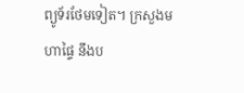ព្យូទ័រថែមទៀត។ ក្រសួងមហាផ្ទៃ នឹងប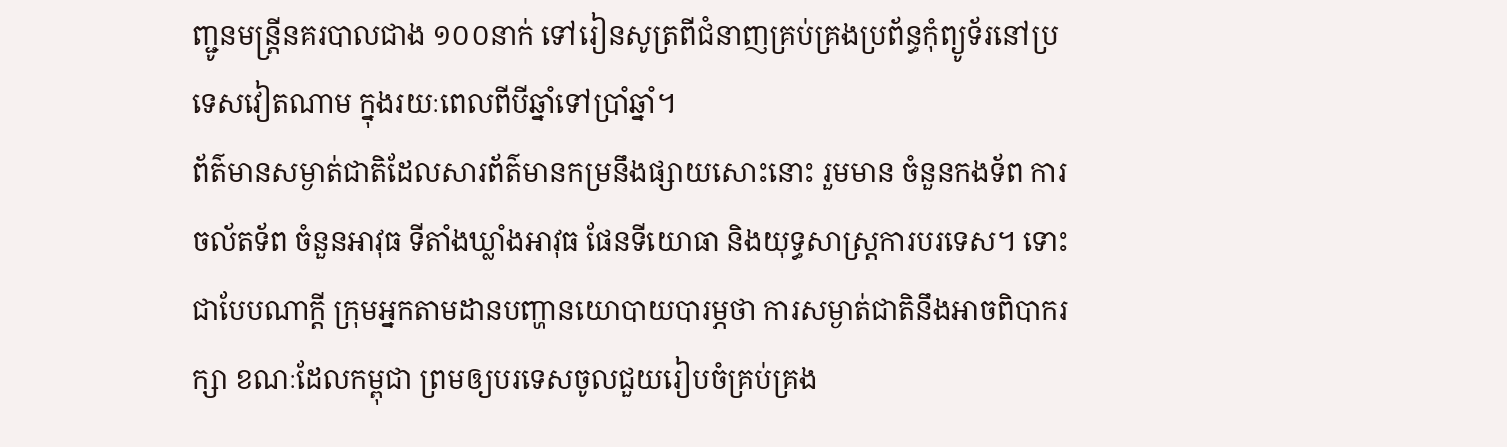ញ្ជូនមន្ត្រីនគរបាលជាង ១០០នាក់ ទៅរៀនសូត្រពីជំនាញគ្រប់គ្រងប្រព័ន្ធកុំព្យូទ័រនៅប្រទេសវៀតណាម ក្នុងរយៈពេលពីបីឆ្នាំទៅប្រាំឆ្នាំ។
ព័ត៌មានសម្ងាត់ជាតិដែលសារព័ត៌មានកម្រនឹងផ្សាយសោះនោះ រួមមាន ចំនួនកងទ័ព ការចល័តទ័ព ចំនួនអាវុធ ទីតាំងឃ្លាំងអាវុធ ផែនទីយោធា និងយុទ្ធសាស្ត្រការបរទេស។ ទោះជាបែបណាក្តី ក្រុមអ្នកតាមដានបញ្ហានយោបាយបារម្ភថា ការសម្ងាត់ជាតិនឹងអាចពិបាករក្សា ខណៈដែលកម្ពុជា ព្រមឲ្យបរទេសចូលជួយរៀបចំគ្រប់គ្រង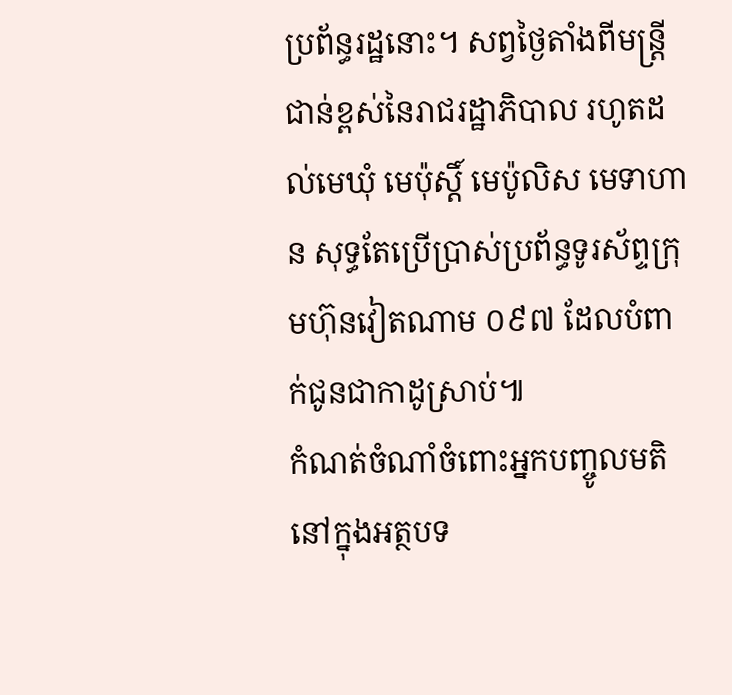ប្រព័ន្ធរដ្ឋនោះ។ សព្វថ្ងៃតាំងពីមន្ត្រីជាន់ខ្ពស់នៃរាជរដ្ឋាភិបាល រហូតដល់មេឃុំ មេប៉ុស្តិ៍ មេប៉ូលិស មេទាហាន សុទ្ធតែប្រើប្រាស់ប្រព័ន្ធទូរស័ព្ទក្រុមហ៊ុនវៀតណាម ០៩៧ ដែលបំពាក់ជូនជាកាដូស្រាប់៕
កំណត់ចំណាំចំពោះអ្នកបញ្ចូលមតិនៅក្នុងអត្ថបទ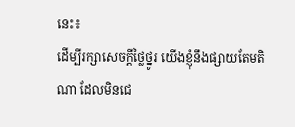នេះ៖
ដើម្បីរក្សាសេចក្ដីថ្លៃថ្នូរ យើងខ្ញុំនឹងផ្សាយតែមតិណា ដែលមិនជេ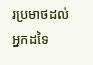រប្រមាថដល់អ្នកដទៃ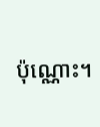ប៉ុណ្ណោះ។